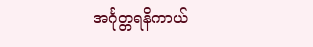အင်္ဂုတ္တရနိကာယ်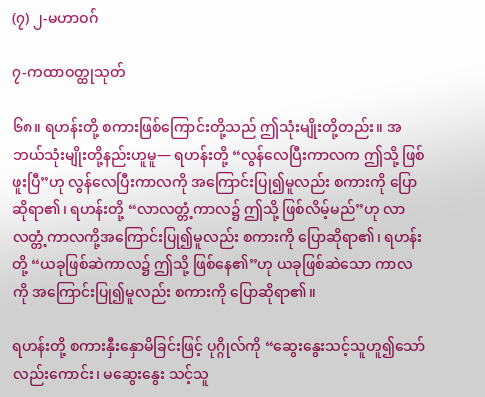(၇) ၂-မဟာဝဂ်

၇-ကထာဝတ္ထုသုတ်

၆၈။ ရဟန်းတို့ စကားဖြစ်ကြောင်းတို့သည် ဤသုံးမျိုးတို့တည်း။ အဘယ်သုံးမျိုးတို့နည်းဟူမူ— ရဟန်းတို့ “လွန်လေပြီးကာလက ဤသို့ ဖြစ်ဖူးပြီ”ဟု လွန်လေပြီးကာလကို အကြောင်းပြု၍မူလည်း စကားကို ပြောဆိုရာ၏၊ ရဟန်းတို့ “လာလတ္တံ့ကာလ၌ ဤသို့ ဖြစ်လိမ့်မည်”ဟု လာလတ္တံ့ကာလကို့အကြောင်းပြု၍မူလည်း စကားကို ပြောဆိုရာ၏၊ ရဟန်းတို့ “ယခုဖြစ်ဆဲကာလ၌ ဤသို့ ဖြစ်နေ၏”ဟု ယခုဖြစ်ဆဲသော ကာလကို အကြောင်းပြု၍မူလည်း စကားကို ပြောဆိုရာ၏။

ရဟန်းတို့ စကားနှီးနှောမိခြင်းဖြင့် ပုဂ္ဂိုလ်ကို “ဆွေးနွေးသင့်သူဟူ၍သော်လည်းကောင်း၊ မဆွေးနွေး သင့်သူ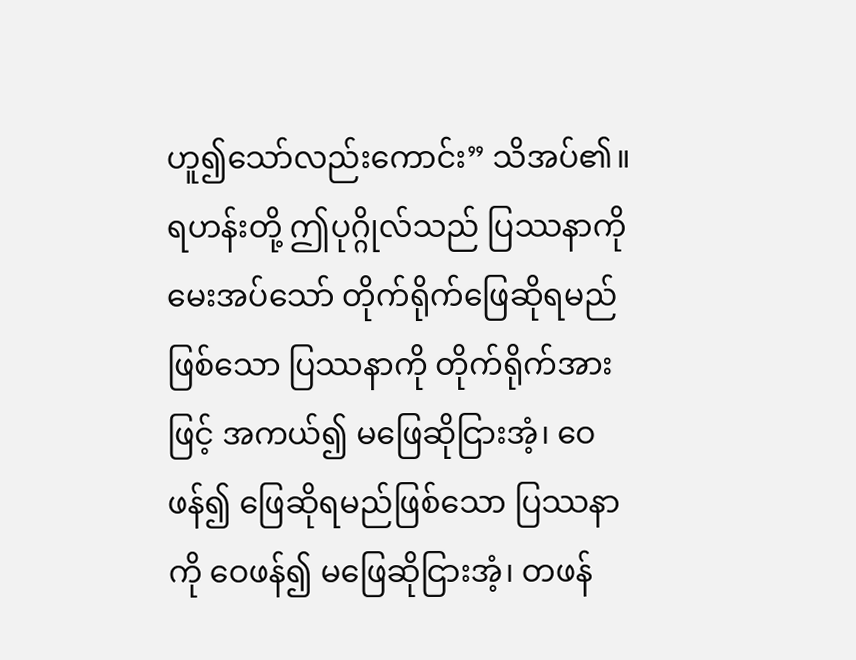ဟူ၍သော်လည်းကောင်း” သိအပ်၏။ ရဟန်းတို့ ဤပုဂ္ဂိုလ်သည် ပြဿနာကို မေးအပ်သော် တိုက်ရိုက်ဖြေဆိုရမည်ဖြစ်သော ပြဿနာကို တိုက်ရိုက်အားဖြင့် အကယ်၍ မဖြေဆိုငြားအံ့၊ ဝေဖန်၍ ဖြေဆိုရမည်ဖြစ်သော ပြဿနာကို ဝေဖန်၍ မဖြေဆိုငြားအံ့၊ တဖန်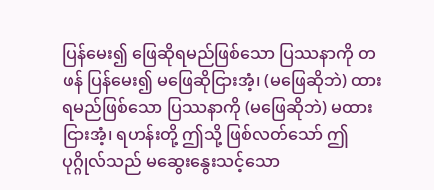ပြန်မေး၍ ဖြေဆိုရမည်ဖြစ်သော ပြဿနာကို တဖန် ပြန်မေး၍ မဖြေဆိုငြားအံ့၊ (မဖြေဆိုဘဲ) ထားရမည်ဖြစ်သော ပြဿနာကို (မဖြေဆိုဘဲ) မထားငြားအံ့၊ ရဟန်းတို့ ဤသို့ ဖြစ်လတ်သော် ဤပုဂ္ဂိုလ်သည် မဆွေးနွေးသင့်သော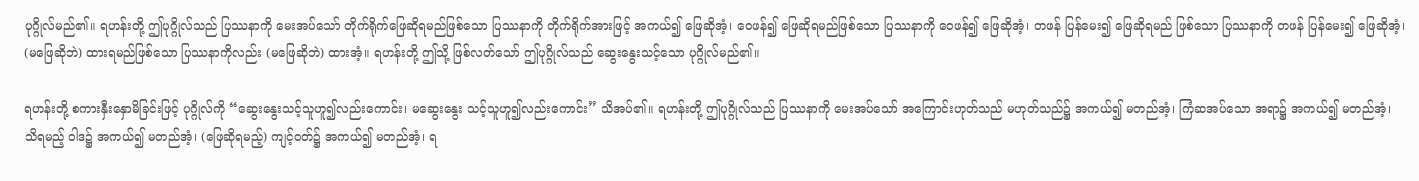ပုဂ္ဂိုလ်မည်၏။ ရဟန်းတို့ ဤပုဂ္ဂိုလ်သည် ပြဿနာကို မေးအပ်သော် တိုက်ရိုက်ဖြေဆိုရမည်ဖြစ်သော ပြဿနာကို တိုက်ရိုက်အားဖြင့် အကယ်၍ ဖြေဆိုအံ့၊ ဝေဖန်၍ ဖြေဆိုရမည်ဖြစ်သော ပြဿနာကို ဝေဖန်၍ ဖြေဆိုအံ့၊ တဖန် ပြန်မေး၍ ဖြေဆိုရမည် ဖြစ်သော ပြဿနာကို တဖန် ပြန်မေး၍ ဖြေဆိုအံ့၊ (မဖြေဆိုဘဲ) ထားရမည်ဖြစ်သော ပြဿနာကိုလည်း (မဖြေဆိုဘဲ) ထားအံ့။ ရဟန်းတို့ ဤသို့ ဖြစ်လတ်သော် ဤပုဂ္ဂိုလ်သည် ဆွေးနွေးသင့်သော ပုဂ္ဂိုလ်မည်၏။

ရဟန်းတို့ စကားနှီးနှောမိခြင်းဖြင့် ပုဂ္ဂိုလ်ကို “ဆွေးနွေးသင့်သူဟူ၍လည်းကောင်း၊ မဆွေးနွေး သင့်သူဟူ၍လည်းကောင်း” သိအပ်၏။ ရဟန်းတို့ ဤပုဂ္ဂိုလ်သည် ပြဿနာကို မေးအပ်သော် အကြောင်းဟုတ်သည် မဟုတ်သည်၌ အကယ်၍ မတည်အံ့၊ ကြံဆအပ်သော အရာ၌ အကယ်၍ မတည်အံ့၊ သိရမည့် ဝါဒ၌ အကယ်၍ မတည်အံ့၊ (ဖြေဆိုရမည့်) ကျင့်ဝတ်၌ အကယ်၍ မတည်အံ့၊ ရ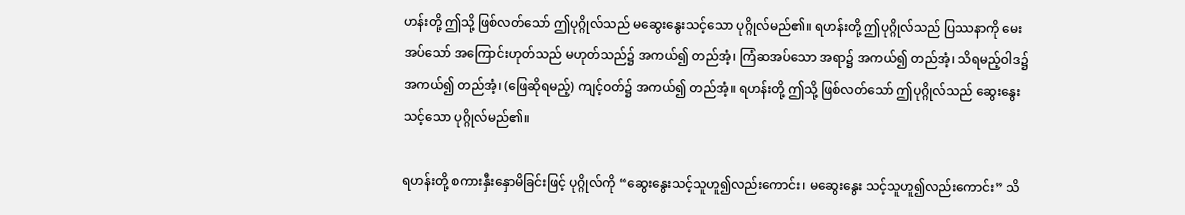ဟန်းတို့ ဤသို့ ဖြစ်လတ်သော် ဤပုဂ္ဂိုလ်သည် မဆွေးနွေးသင့်သော ပုဂ္ဂိုလ်မည်၏။ ရဟန်းတို့ ဤပုဂ္ဂိုလ်သည် ပြဿနာကို မေးအပ်သော် အကြောင်းဟုတ်သည် မဟုတ်သည်၌ အကယ်၍ တည်အံ့၊ ကြံဆအပ်သော အရာ၌ အကယ်၍ တည်အံ့၊ သိရမည့်ဝါဒ၌ အကယ်၍ တည်အံ့၊ (ဖြေဆိုရမည့်) ကျင့်ဝတ်၌ အကယ်၍ တည်အံ့။ ရဟန်းတို့ ဤသို့ ဖြစ်လတ်သော် ဤပုဂ္ဂိုလ်သည် ဆွေးနွေးသင့်သော ပုဂ္ဂိုလ်မည်၏။

ရဟန်းတို့ စကားနှီးနှောမိခြင်းဖြင့် ပုဂ္ဂိုလ်ကို “ဆွေးနွေးသင့်သူဟူ၍လည်းကောင်း၊ မဆွေးနွေး သင့်သူဟူ၍လည်းကောင်း” သိ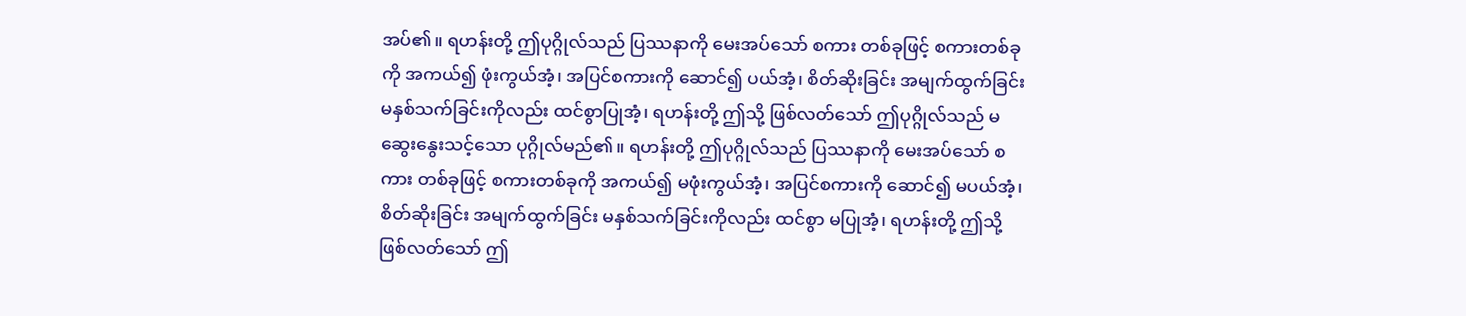အပ်၏။ ရဟန်းတို့ ဤပုဂ္ဂိုလ်သည် ပြဿနာကို မေးအပ်သော် စကား တစ်ခုဖြင့် စကားတစ်ခုကို အကယ်၍ ဖုံးကွယ်အံ့၊ အပြင်စကားကို ဆောင်၍ ပယ်အံ့၊ စိတ်ဆိုးခြင်း အမျက်ထွက်ခြင်း မနှစ်သက်ခြင်းကိုလည်း ထင်စွာပြုအံ့၊ ရဟန်းတို့ ဤသို့ ဖြစ်လတ်သော် ဤပုဂ္ဂိုလ်သည် မဆွေးနွေးသင့်သော ပုဂ္ဂိုလ်မည်၏။ ရဟန်းတို့ ဤပုဂ္ဂိုလ်သည် ပြဿနာကို မေးအပ်သော် စကား တစ်ခုဖြင့် စကားတစ်ခုကို အကယ်၍ မဖုံးကွယ်အံ့၊ အပြင်စကားကို ဆောင်၍ မပယ်အံ့၊ စိတ်ဆိုးခြင်း အမျက်ထွက်ခြင်း မနှစ်သက်ခြင်းကိုလည်း ထင်စွာ မပြုအံ့၊ ရဟန်းတို့ ဤသို့ ဖြစ်လတ်သော် ဤ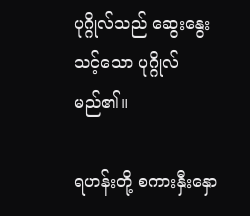ပုဂ္ဂိုလ်သည် ဆွေးနွေးသင့်သော ပုဂ္ဂိုလ်မည်၏။

ရဟန်းတို့ စကားနှီးနှော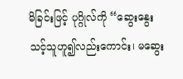မိခြင်းဖြင့် ပုဂ္ဂိုလ်ကို “ဆွေးနွေးသင့်သူဟူ၍လည်းကောင်း၊ မဆွေး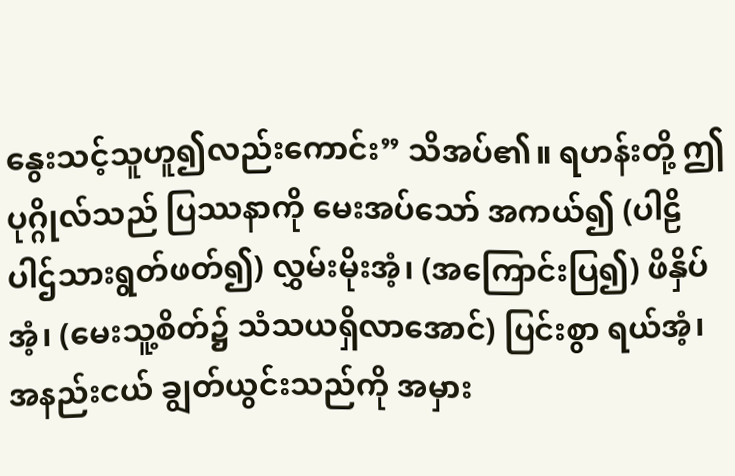နွေးသင့်သူဟူ၍လည်းကောင်း” သိအပ်၏။ ရဟန်းတို့ ဤပုဂ္ဂိုလ်သည် ပြဿနာကို မေးအပ်သော် အကယ်၍ (ပါဠိပါဌ်သားရွတ်ဖတ်၍) လွှမ်းမိုးအံ့၊ (အကြောင်းပြ၍) ဖိနှိပ်အံ့၊ (မေးသူ့စိတ်၌ သံသယရှိလာအောင်) ပြင်းစွာ ရယ်အံ့၊ အနည်းငယ် ချွတ်ယွင်းသည်ကို အမှား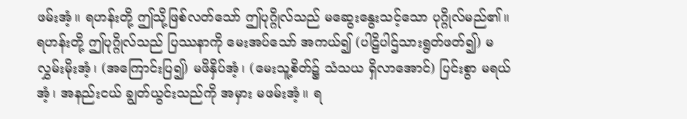ဖမ်းအံ့။ ရဟန်းတို့ ဤသို့ဖြစ်လတ်သော် ဤပုဂ္ဂိုလ်သည် မဆွေးနွေးသင့်သော ပုဂ္ဂိုလ်မည်၏။ ရဟန်းတို့ ဤပုဂ္ဂိုလ်သည် ပြဿနာကို မေးအပ်သော် အကယ်၍ (ပါဠိပါဌ်သားရွတ်ဖတ်၍) မလွှမ်းမိုးအံ့၊ (အကြောင်းပြ၍) မဖိနှိပ်အံ့၊ (မေးသူ့စိတ်၌ သံသယ ရှိလာအောင်) ပြင်းစွာ မရယ်အံ့၊ အနည်းငယ် ချွတ်ယွင်းသည်ကို အမှား မဖမ်းအံ့။ ရ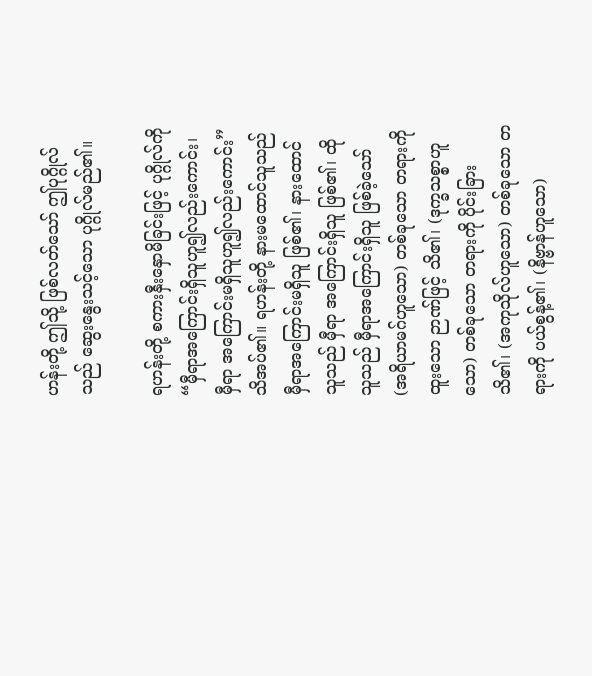ဟန်းတို့ ဤသို့ ဖြစ်လတ်သော် ဤပုဂ္ဂိုလ်သည် ဆွေးနွေးသင့်သော ပုဂ္ဂိုလ်မည်၏။

ရဟန်းတို့ စကားနှီးနှောမိခြင်းဖြင့် ပုဂ္ဂိုလ်ကို “မှီရာအကြောင်းရှိသူဟူ၍လည်းကောင်း၊ မှီရာ အကြောင်းမရှိသူဟူ၍လည်းကောင်း” သိအပ်၏။ ရဟန်းတို့ နားမထောင်သူသည် မှီရာအကြောင်းမရှိသူ ဖြစ်၏၊ နားထောင်သူသည် မှီရာ အကြောင်းရှိသူ ဖြစ်၏၊ ထိုသူသည် မှီရာအကြောင်းရှိသူ ဖြစ်ခဲ့သော် (အရိယာမဂ်ဟူသော) တစ်ခုသော တရားကို ထူးသော ဉာဏ်ဖြင့် သိ၏၊ (ဒုက္ခသစ္စာဟူသော) တစ်ခုသော တရားကို ပိုင်းခြားသိ၏၊ (အကုသိုလ်ဟူသော) တစ်ခုသော တရားကို ပယ်စွန့်၏၊ (နိဗ္ဗာန်ဟူသော)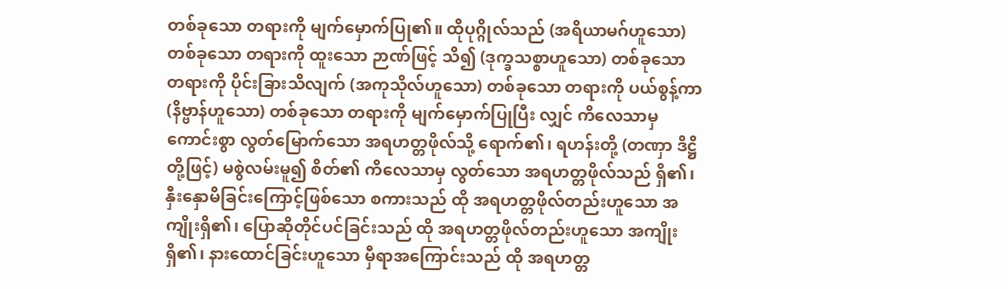တစ်ခုသော တရားကို မျက်မှောက်ပြု၏။ ထိုပုဂ္ဂိုလ်သည် (အရိယာမဂ်ဟူသော) တစ်ခုသော တရားကို ထူးသော ဉာဏ်ဖြင့် သိ၍ (ဒုက္ခသစ္စာဟူသော) တစ်ခုသော တရားကို ပိုင်းခြားသိလျက် (အကုသိုလ်ဟူသော) တစ်ခုသော တရားကို ပယ်စွန့်ကာ (နိဗ္ဗာန်ဟူသော) တစ်ခုသော တရားကို မျက်မှောက်ပြုပြီး လျှင် ကိလေသာမှ ကောင်းစွာ လွတ်မြောက်သော အရဟတ္တဖိုလ်သို့ ရောက်၏၊ ရဟန်းတို့ (တဏှာ ဒိဋ္ဌိတို့ဖြင့်) မစွဲလမ်းမူ၍ စိတ်၏ ကိလေသာမှ လွတ်သော အရဟတ္တဖိုလ်သည် ရှိ၏၊ နှီးနှောမိခြင်းကြောင့်ဖြစ်သော စကားသည် ထို အရဟတ္တဖိုလ်တည်းဟူသော အကျိုးရှိ၏၊ ပြောဆိုတိုင်ပင်ခြင်းသည် ထို အရဟတ္တဖိုလ်တည်းဟူသော အကျိုးရှိ၏၊ နားထောင်ခြင်းဟူသော မှီရာအကြောင်းသည် ထို အရဟတ္တ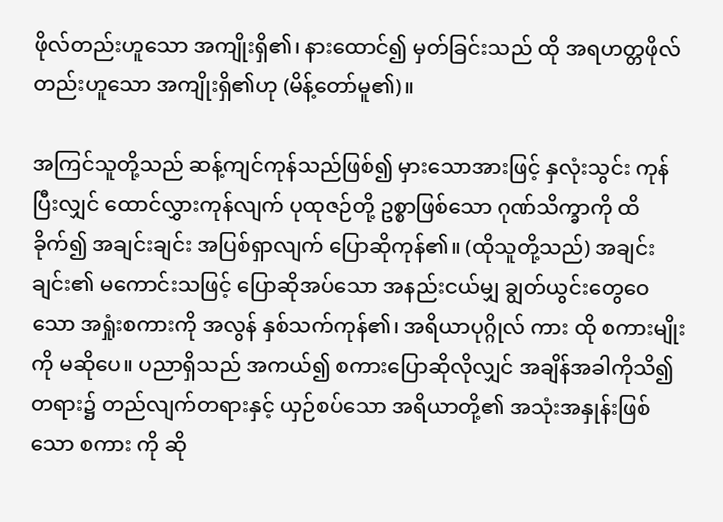ဖိုလ်တည်းဟူသော အကျိုးရှိ၏၊ နားထောင်၍ မှတ်ခြင်းသည် ထို အရဟတ္တဖိုလ်တည်းဟူသော အကျိုးရှိ၏ဟု (မိန့်တော်မူ၏)။

အကြင်သူတို့သည် ဆန့်ကျင်ကုန်သည်ဖြစ်၍ မှားသောအားဖြင့် နှလုံးသွင်း ကုန်ပြီးလျှင် ထောင်လွှားကုန်လျက် ပုထုဇဉ်တို့ ဥစ္စာဖြစ်သော ဂုဏ်သိက္ခာကို ထိခိုက်၍ အချင်းချင်း အပြစ်ရှာလျက် ပြောဆိုကုန်၏။ (ထိုသူတို့သည်) အချင်းချင်း၏ မကောင်းသဖြင့် ပြောဆိုအပ်သော အနည်းငယ်မျှ ချွတ်ယွင်းတွေဝေသော အရှုံးစကားကို အလွန် နှစ်သက်ကုန်၏၊ အရိယာပုဂ္ဂိုလ် ကား ထို စကားမျိုးကို မဆိုပေ။ ပညာရှိသည် အကယ်၍ စကားပြောဆိုလိုလျှင် အချိန်အခါကိုသိ၍တရား၌ တည်လျက်တရားနှင့် ယှဉ်စပ်သော အရိယာတို့၏ အသုံးအနှုန်းဖြစ်သော စကား ကို ဆို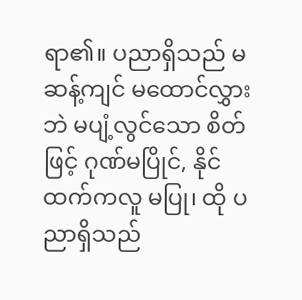ရာ၏။ ပညာရှိသည် မဆန့်ကျင် မထောင်လွှားဘဲ မပျံ့လွင်သော စိတ်ဖြင့် ဂုဏ်မပြိုင်, နိုင်ထက်ကလူ မပြု၊ ထို ပညာရှိသည်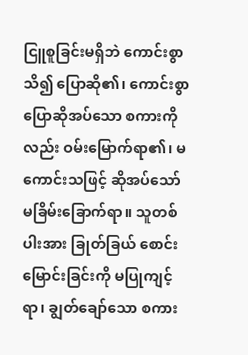ငြူစူခြင်းမရှိဘဲ ကောင်းစွာ သိ၍ ပြောဆို၏၊ ကောင်းစွာ ပြောဆိုအပ်သော စကားကိုလည်း ဝမ်းမြောက်ရာ၏၊ မကောင်းသဖြင့် ဆိုအပ်သော် မခြိမ်းခြောက်ရာ။ သူတစ်ပါးအား ခြုတ်ခြယ် စောင်းမြောင်းခြင်းကို မပြုကျင့်ရာ၊ ချွတ်ချော်သော စကား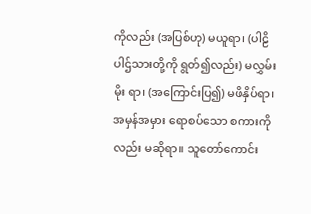ကိုလည်း (အပြစ်ဟု) မယူရာ၊ (ပါဠိပါဌ်သားတို့ကို ရွတ်၍လည်း) မလွှမ်းမိုး ရာ၊ (အကြောင်းပြ၍) မဖိနှိပ်ရာ၊ အမှန်အမှား ရောစပ်သော စကားကိုလည်း မဆိုရာ။ သူတော်ကောင်း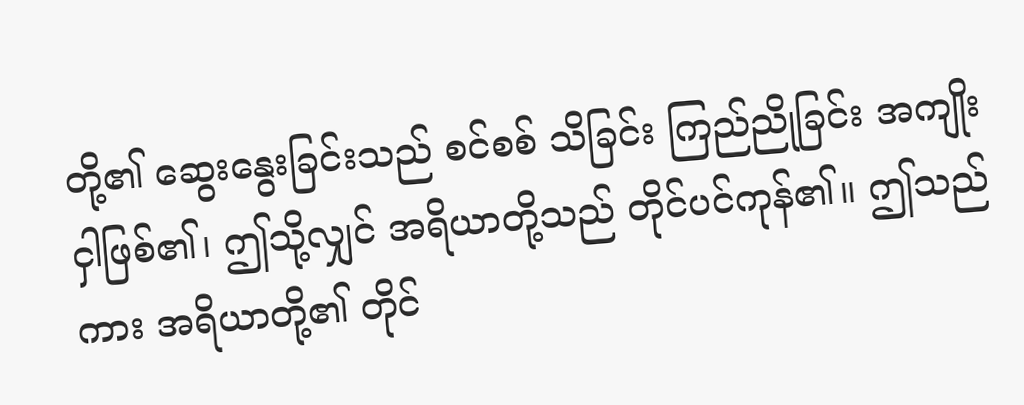တို့၏ ဆွေးနွေးခြင်းသည် စင်စစ် သိခြင်း ကြည်ညိုခြင်း အကျိုးငှါဖြစ်၏၊ ဤသို့လျှင် အရိယာတို့သည် တိုင်ပင်ကုန်၏။ ဤသည်ကား အရိယာတို့၏ တိုင်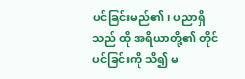ပင်ခြင်းမည်၏၊ ပညာရှိသည် ထို အရိယာတို့၏ တိုင်ပင်ခြင်းကို သိ၍ မ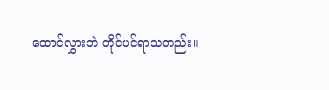ထောင်လွှားဘဲ တိုင်ပင်ရာသတည်း။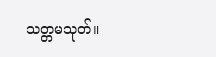သတ္တမသုတ်။